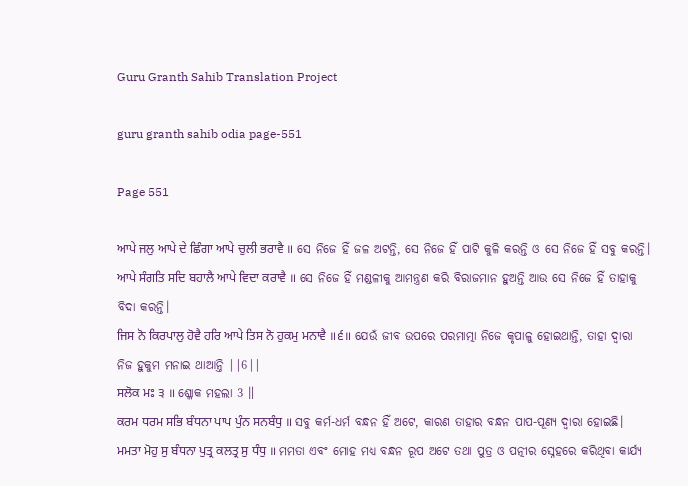Guru Granth Sahib Translation Project

guru granth sahib odia page-551

Page 551

ਆਪੇ ਜਲੁ ਆਪੇ ਦੇ ਛਿੰਗਾ ਆਪੇ ਚੁਲੀ ਭਰਾਵੈ ॥ ସେ ନିଜେ ହିଁ ଜଳ ଅଟନ୍ତି, ସେ ନିଜେ ହିଁ ପାଟି କୁଳି କରନ୍ତି ଓ ସେ ନିଜେ ହିଁ ସବୁ କରନ୍ତି।
ਆਪੇ ਸੰਗਤਿ ਸਦਿ ਬਹਾਲੈ ਆਪੇ ਵਿਦਾ ਕਰਾਵੈ ॥ ସେ ନିଜେ ହିଁ ମଣ୍ଡଳୀକୁ ଆମନ୍ତ୍ରଣ କରି ବିରାଜମାନ ହୁଅନ୍ତି ଆଉ ସେ ନିଜେ ହିଁ ତାହାକୁ ବିଦା କରନ୍ତି।
ਜਿਸ ਨੋ ਕਿਰਪਾਲੁ ਹੋਵੈ ਹਰਿ ਆਪੇ ਤਿਸ ਨੋ ਹੁਕਮੁ ਮਨਾਵੈ ॥੬॥ ଯେଉଁ ଜୀବ ଉପରେ ପରମାତ୍ମା ନିଜେ କୃପାଳୁ ହୋଇଥାନ୍ତି, ତାହା ଦ୍ଵାରା ନିଜ ହୁକୁମ ମନାଇ ଥାଆନ୍ତି ||6||
ਸਲੋਕ ਮਃ ੩ ॥ ଶ୍ଳୋକ ମହଲା 3 ॥
ਕਰਮ ਧਰਮ ਸਭਿ ਬੰਧਨਾ ਪਾਪ ਪੁੰਨ ਸਨਬੰਧੁ ॥ ସବୁ କର୍ମ-ଧର୍ମ ବନ୍ଧନ ହିଁ ଅଟେ, କାରଣ ତାହାର ବନ୍ଧନ ପାପ-ପୂଣ୍ୟ ଦ୍ଵାରା ହୋଇଛି।
ਮਮਤਾ ਮੋਹੁ ਸੁ ਬੰਧਨਾ ਪੁਤ੍ਰ ਕਲਤ੍ਰ ਸੁ ਧੰਧੁ ॥ ମମତା ଏବଂ ମୋହ ମଧ୍ୟ ବନ୍ଧନ ରୂପ ଅଟେ ତଥା ପୁତ୍ର ଓ ପତ୍ନୀର ସ୍ନେହରେ କରିଥିବା କାର୍ଯ୍ୟ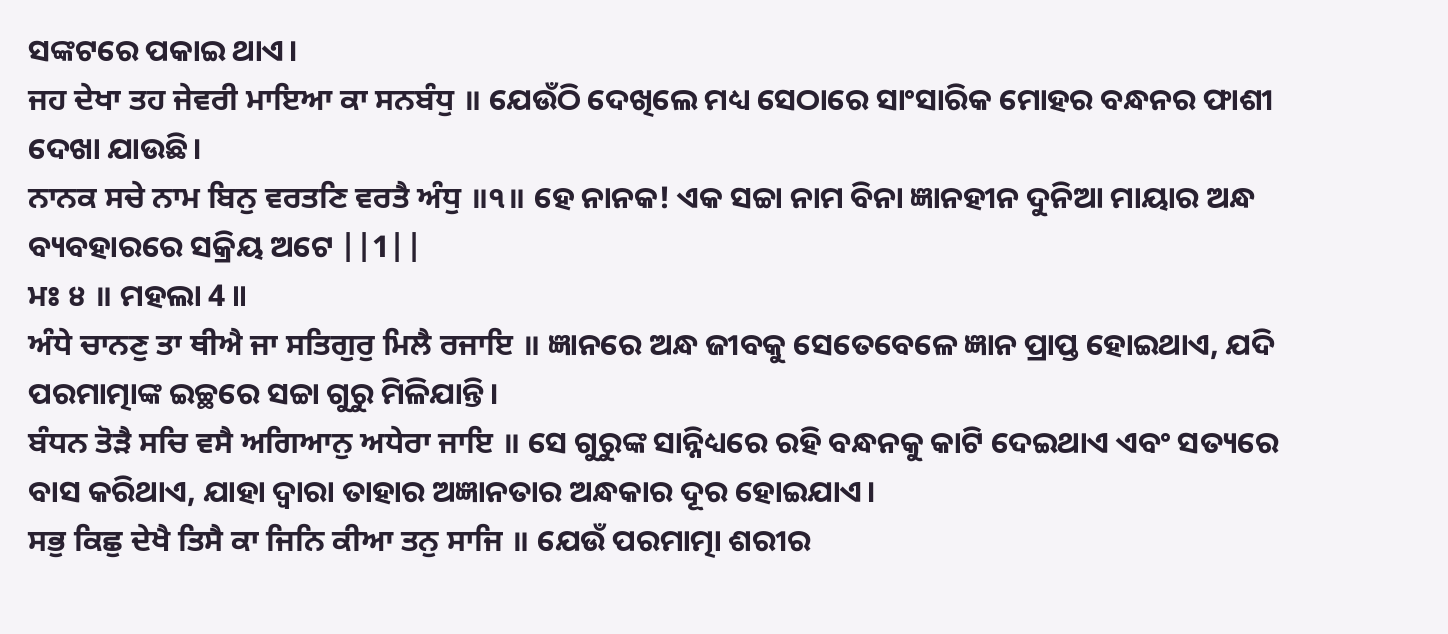ସଙ୍କଟରେ ପକାଇ ଥାଏ।
ਜਹ ਦੇਖਾ ਤਹ ਜੇਵਰੀ ਮਾਇਆ ਕਾ ਸਨਬੰਧੁ ॥ ଯେଉଁଠି ଦେଖିଲେ ମଧ୍ୟ ସେଠାରେ ସାଂସାରିକ ମୋହର ବନ୍ଧନର ଫାଶୀ ଦେଖା ଯାଉଛି।
ਨਾਨਕ ਸਚੇ ਨਾਮ ਬਿਨੁ ਵਰਤਣਿ ਵਰਤੈ ਅੰਧੁ ॥੧॥ ହେ ନାନକ! ଏକ ସଚ୍ଚା ନାମ ବିନା ଜ୍ଞାନହୀନ ଦୁନିଆ ମାୟାର ଅନ୍ଧ ବ୍ୟବହାରରେ ସକ୍ରିୟ ଅଟେ ||1||
ਮਃ ੪ ॥ ମହଲା 4 ॥
ਅੰਧੇ ਚਾਨਣੁ ਤਾ ਥੀਐ ਜਾ ਸਤਿਗੁਰੁ ਮਿਲੈ ਰਜਾਇ ॥ ଜ୍ଞାନରେ ଅନ୍ଧ ଜୀବକୁ ସେତେବେଳେ ଜ୍ଞାନ ପ୍ରାପ୍ତ ହୋଇଥାଏ, ଯଦି ପରମାତ୍ମାଙ୍କ ଇଚ୍ଛରେ ସଚ୍ଚା ଗୁରୁ ମିଳିଯାନ୍ତି।
ਬੰਧਨ ਤੋੜੈ ਸਚਿ ਵਸੈ ਅਗਿਆਨੁ ਅਧੇਰਾ ਜਾਇ ॥ ସେ ଗୁରୁଙ୍କ ସାନ୍ନିଧ୍ୟରେ ରହି ବନ୍ଧନକୁ କାଟି ଦେଇଥାଏ ଏବଂ ସତ୍ୟରେ ବାସ କରିଥାଏ, ଯାହା ଦ୍ଵାରା ତାହାର ଅଜ୍ଞାନତାର ଅନ୍ଧକାର ଦୂର ହୋଇଯାଏ।
ਸਭੁ ਕਿਛੁ ਦੇਖੈ ਤਿਸੈ ਕਾ ਜਿਨਿ ਕੀਆ ਤਨੁ ਸਾਜਿ ॥ ଯେଉଁ ପରମାତ୍ମା ଶରୀର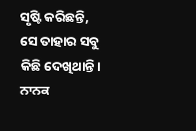ସୃଷ୍ଟି କରିଛନ୍ତି, ସେ ତାହାର ସବୁ କିଛି ଦେଖିଥାନ୍ତି।
ਨਾਨਕ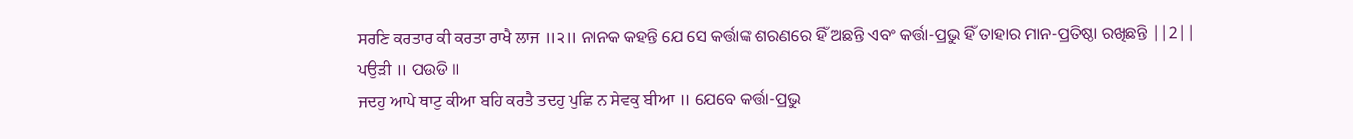ਸਰਣਿ ਕਰਤਾਰ ਕੀ ਕਰਤਾ ਰਾਖੈ ਲਾਜ ॥੨॥ ନାନକ କହନ୍ତି ଯେ ସେ କର୍ତ୍ତାଙ୍କ ଶରଣରେ ହିଁ ଅଛନ୍ତି ଏବଂ କର୍ତ୍ତା-ପ୍ରଭୁ ହିଁ ତାହାର ମାନ-ପ୍ରତିଷ୍ଠା ରଖିଛନ୍ତି ||2||
ਪਉੜੀ ॥ ପଉଡି ॥
ਜਦਹੁ ਆਪੇ ਥਾਟੁ ਕੀਆ ਬਹਿ ਕਰਤੈ ਤਦਹੁ ਪੁਛਿ ਨ ਸੇਵਕੁ ਬੀਆ ॥ ଯେବେ କର୍ତ୍ତା-ପ୍ରଭୁ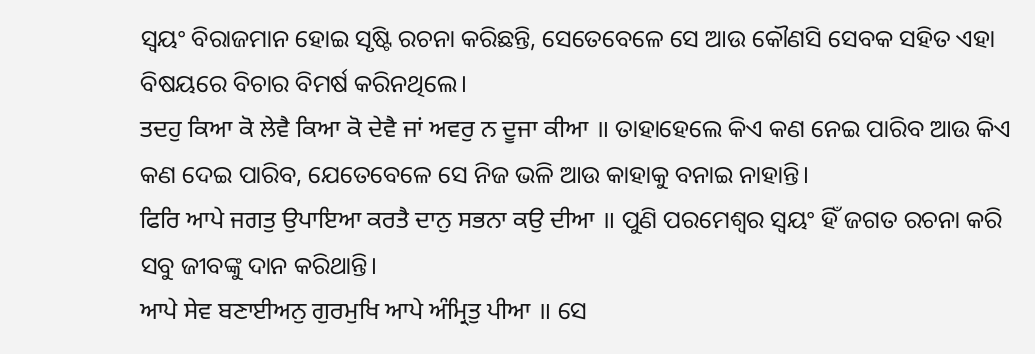ସ୍ଵୟଂ ବିରାଜମାନ ହୋଇ ସୃଷ୍ଟି ରଚନା କରିଛନ୍ତି, ସେତେବେଳେ ସେ ଆଉ କୌଣସି ସେବକ ସହିତ ଏହା ବିଷୟରେ ବିଚାର ବିମର୍ଷ କରିନଥିଲେ।
ਤਦਹੁ ਕਿਆ ਕੋ ਲੇਵੈ ਕਿਆ ਕੋ ਦੇਵੈ ਜਾਂ ਅਵਰੁ ਨ ਦੂਜਾ ਕੀਆ ॥ ତାହାହେଲେ କିଏ କଣ ନେଇ ପାରିବ ଆଉ କିଏ କଣ ଦେଇ ପାରିବ, ଯେତେବେଳେ ସେ ନିଜ ଭଳି ଆଉ କାହାକୁ ବନାଇ ନାହାନ୍ତି।
ਫਿਰਿ ਆਪੇ ਜਗਤੁ ਉਪਾਇਆ ਕਰਤੈ ਦਾਨੁ ਸਭਨਾ ਕਉ ਦੀਆ ॥ ପୁଣି ପରମେଶ୍ଵର ସ୍ଵୟଂ ହିଁ ଜଗତ ରଚନା କରି ସବୁ ଜୀବଙ୍କୁ ଦାନ କରିଥାନ୍ତି।
ਆਪੇ ਸੇਵ ਬਣਾਈਅਨੁ ਗੁਰਮੁਖਿ ਆਪੇ ਅੰਮ੍ਰਿਤੁ ਪੀਆ ॥ ସେ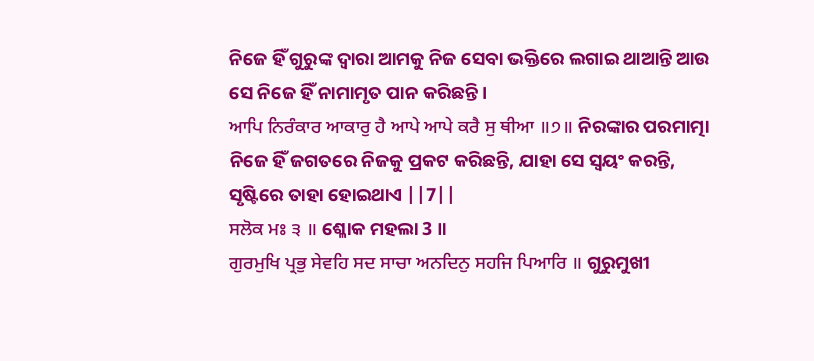ନିଜେ ହିଁ ଗୁରୁଙ୍କ ଦ୍ଵାରା ଆମକୁ ନିଜ ସେବା ଭକ୍ତିରେ ଲଗାଇ ଥାଆନ୍ତି ଆଉ ସେ ନିଜେ ହିଁ ନାମାମୃତ ପାନ କରିଛନ୍ତି।
ਆਪਿ ਨਿਰੰਕਾਰ ਆਕਾਰੁ ਹੈ ਆਪੇ ਆਪੇ ਕਰੈ ਸੁ ਥੀਆ ॥੭॥ ନିରଙ୍କାର ପରମାତ୍ମା ନିଜେ ହିଁ ଜଗତରେ ନିଜକୁ ପ୍ରକଟ କରିଛନ୍ତି, ଯାହା ସେ ସ୍ଵୟଂ କରନ୍ତି, ସୃଷ୍ଟିରେ ତାହା ହୋଇଥାଏ ||7||
ਸਲੋਕ ਮਃ ੩ ॥ ଶ୍ଳୋକ ମହଲା 3 ॥
ਗੁਰਮੁਖਿ ਪ੍ਰਭੁ ਸੇਵਹਿ ਸਦ ਸਾਚਾ ਅਨਦਿਨੁ ਸਹਜਿ ਪਿਆਰਿ ॥ ଗୁରୁମୁଖୀ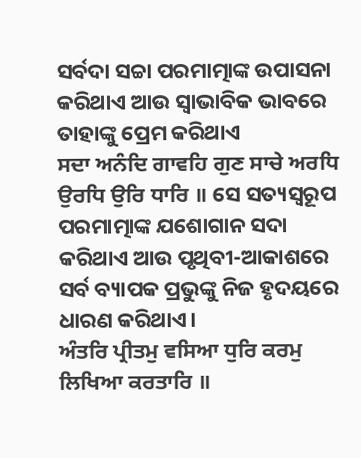ସର୍ବଦା ସଚ୍ଚା ପରମାତ୍ମାଙ୍କ ଉପାସନା କରିଥାଏ ଆଉ ସ୍ଵାଭାବିକ ଭାବରେ ତାହାଙ୍କୁ ପ୍ରେମ କରିଥାଏ
ਸਦਾ ਅਨੰਦਿ ਗਾਵਹਿ ਗੁਣ ਸਾਚੇ ਅਰਧਿ ਉਰਧਿ ਉਰਿ ਧਾਰਿ ॥ ସେ ସତ୍ୟସ୍ଵରୂପ ପରମାତ୍ମାଙ୍କ ଯଶୋଗାନ ସଦା କରିଥାଏ ଆଉ ପୃଥିବୀ-ଆକାଶରେ ସର୍ବ ବ୍ୟାପକ ପ୍ରଭୁଙ୍କୁ ନିଜ ହୃଦୟରେ ଧାରଣ କରିଥାଏ।
ਅੰਤਰਿ ਪ੍ਰੀਤਮੁ ਵਸਿਆ ਧੁਰਿ ਕਰਮੁ ਲਿਖਿਆ ਕਰਤਾਰਿ ॥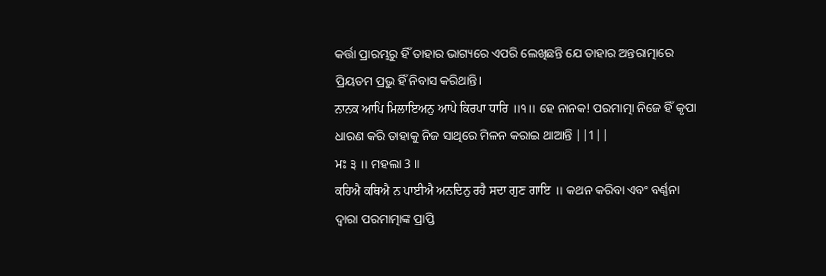କର୍ତ୍ତା ପ୍ରାରମ୍ଭରୁ ହିଁ ତାହାର ଭାଗ୍ୟରେ ଏପରି ଲେଖିଛନ୍ତି ଯେ ତାହାର ଅନ୍ତରାତ୍ମାରେ ପ୍ରିୟତମ ପ୍ରଭୁ ହିଁ ନିବାସ କରିଥାନ୍ତି।
ਨਾਨਕ ਆਪਿ ਮਿਲਾਇਅਨੁ ਆਪੇ ਕਿਰਪਾ ਧਾਰਿ ॥੧॥ ହେ ନାନକ! ପରମାତ୍ମା ନିଜେ ହିଁ କୃପା ଧାରଣ କରି ତାହାକୁ ନିଜ ସାଥିରେ ମିଳନ କରାଇ ଥାଆନ୍ତି ||1||
ਮਃ ੩ ॥ ମହଲା 3 ॥
ਕਹਿਐ ਕਥਿਐ ਨ ਪਾਈਐ ਅਨਦਿਨੁ ਰਹੈ ਸਦਾ ਗੁਣ ਗਾਇ ॥ କଥନ କରିବା ଏବଂ ବର୍ଣ୍ଣନା ଦ୍ଵାରା ପରମାତ୍ମାଙ୍କ ପ୍ରାପ୍ତି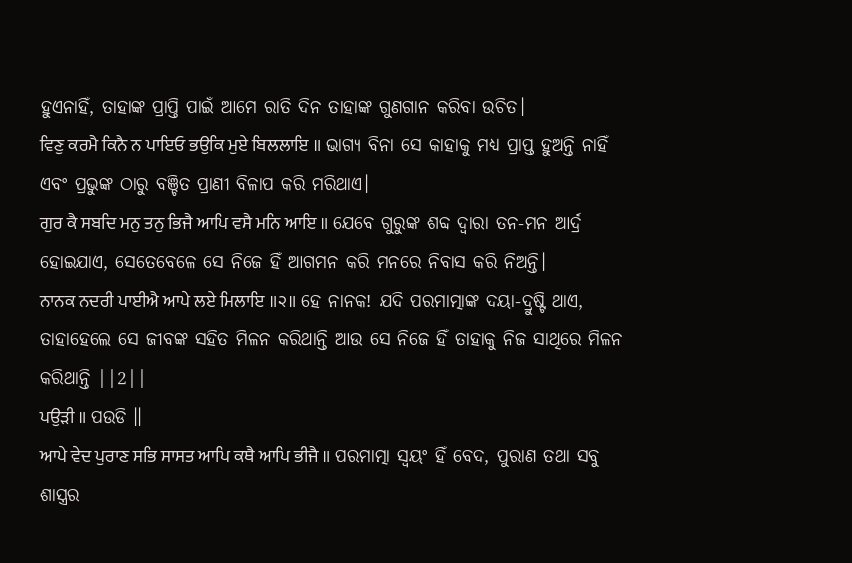ହୁଏନାହିଁ, ତାହାଙ୍କ ପ୍ରାପ୍ତି ପାଇଁ ଆମେ ରାତି ଦିନ ତାହାଙ୍କ ଗୁଣଗାନ କରିବା ଉଚିତ।
ਵਿਣੁ ਕਰਮੈ ਕਿਨੈ ਨ ਪਾਇਓ ਭਉਕਿ ਮੁਏ ਬਿਲਲਾਇ ॥ ଭାଗ୍ୟ ବିନା ସେ କାହାକୁ ମଧ୍ୟ ପ୍ରାପ୍ତ ହୁଅନ୍ତି ନାହିଁ ଏବଂ ପ୍ରଭୁଙ୍କ ଠାରୁ ବଞ୍ଚିତ ପ୍ରାଣୀ ବିଳାପ କରି ମରିଥାଏ।
ਗੁਰ ਕੈ ਸਬਦਿ ਮਨੁ ਤਨੁ ਭਿਜੈ ਆਪਿ ਵਸੈ ਮਨਿ ਆਇ ॥ ଯେବେ ଗୁରୁଙ୍କ ଶବ୍ଦ ଦ୍ଵାରା ତନ-ମନ ଆର୍ଦ୍ର ହୋଇଯାଏ, ସେତେବେଳେ ସେ ନିଜେ ହିଁ ଆଗମନ କରି ମନରେ ନିବାସ କରି ନିଅନ୍ତି।
ਨਾਨਕ ਨਦਰੀ ਪਾਈਐ ਆਪੇ ਲਏ ਮਿਲਾਇ ॥੨॥ ହେ ନାନକ! ଯଦି ପରମାତ୍ମାଙ୍କ ଦୟା-ଦ୍ରୁଷ୍ଟି ଥାଏ, ତାହାହେଲେ ସେ ଜୀବଙ୍କ ସହିତ ମିଳନ କରିଥାନ୍ତି ଆଉ ସେ ନିଜେ ହିଁ ତାହାକୁ ନିଜ ସାଥିରେ ମିଳନ କରିଥାନ୍ତି ||2||
ਪਉੜੀ ॥ ପଉଡି ॥
ਆਪੇ ਵੇਦ ਪੁਰਾਣ ਸਭਿ ਸਾਸਤ ਆਪਿ ਕਥੈ ਆਪਿ ਭੀਜੈ ॥ ପରମାତ୍ମା ସ୍ଵୟଂ ହିଁ ବେଦ, ପୁରାଣ ତଥା ସବୁ ଶାସ୍ତ୍ରର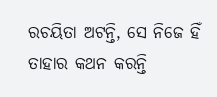ରଚୟିତା ଅଟନ୍ତି, ସେ ନିଜେ ହିଁ ତାହାର କଥନ କରନ୍ତି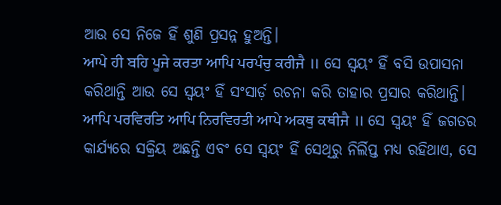ଆଉ ସେ ନିଜେ ହିଁ ଶୁଣି ପ୍ରସନ୍ନ ହୁଅନ୍ତି।
ਆਪੇ ਹੀ ਬਹਿ ਪੂਜੇ ਕਰਤਾ ਆਪਿ ਪਰਪੰਚੁ ਕਰੀਜੈ ॥ ସେ ସ୍ଵୟଂ ହିଁ ବସି ଉପାସନା କରିଥାନ୍ତି ଆଉ ସେ ସ୍ଵୟଂ ହିଁ ସଂସାର୍ଡ଼ ରଚନା କରି ତାହାର ପ୍ରସାର କରିଥାନ୍ତି।
ਆਪਿ ਪਰਵਿਰਤਿ ਆਪਿ ਨਿਰਵਿਰਤੀ ਆਪੇ ਅਕਥੁ ਕਥੀਜੈ ॥ ସେ ସ୍ଵୟଂ ହିଁ ଜଗତର କାର୍ଯ୍ୟରେ ସକ୍ରିୟ ଅଛନ୍ତି ଏବଂ ସେ ସ୍ଵୟଂ ହିଁ ସେଥିରୁ ନିର୍ଲିପ୍ତ ମଧ୍ୟ ରହିଥାଏ, ସେ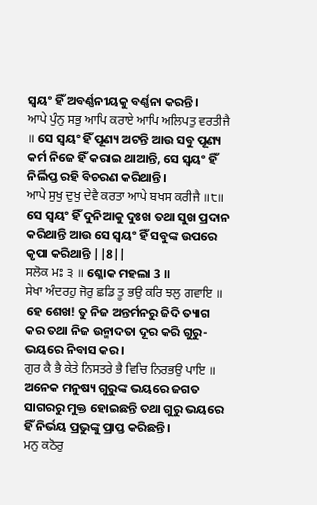ସ୍ଵୟଂ ହିଁ ଅବର୍ଣ୍ଣନୀୟକୁ ବର୍ଣ୍ଣନା କରନ୍ତି।
ਆਪੇ ਪੁੰਨੁ ਸਭੁ ਆਪਿ ਕਰਾਏ ਆਪਿ ਅਲਿਪਤੁ ਵਰਤੀਜੈ ॥ ସେ ସ୍ଵୟଂ ହିଁ ପୂଣ୍ୟ ଅଟନ୍ତି ଆଉ ସବୁ ପୂଣ୍ୟ କର୍ମ ନିଜେ ହିଁ କରାଇ ଥାଆନ୍ତି, ସେ ସ୍ଵୟଂ ହିଁ ନିର୍ଲିପ୍ତ ରହି ବିଚରଣ କରିଥାନ୍ତି।
ਆਪੇ ਸੁਖੁ ਦੁਖੁ ਦੇਵੈ ਕਰਤਾ ਆਪੇ ਬਖਸ ਕਰੀਜੈ ॥੮॥ ସେ ସ୍ଵୟଂ ହିଁ ଦୁନିଆକୁ ଦୁଃଖ ତଥା ସୁଖ ପ୍ରଦାନ କରିଥାନ୍ତି ଆଉ ସେ ସ୍ଵୟଂ ହିଁ ସବୁଙ୍କ ଉପରେ କୃପା କରିଥାନ୍ତି ||8||
ਸਲੋਕ ਮਃ ੩ ॥ ଶ୍ଳୋକ ମହଲା 3 ॥
ਸੇਖਾ ਅੰਦਰਹੁ ਜੋਰੁ ਛਡਿ ਤੂ ਭਉ ਕਰਿ ਝਲੁ ਗਵਾਇ ॥ ହେ ଶେଖ! ତୁ ନିଜ ଅନ୍ତର୍ମନରୁ ଜିଦି ତ୍ୟାଗ କର ତଥା ନିଜ ଉନ୍ମାଦତା ଦୂର କରି ଗୁରୁ-ଭୟରେ ନିବାସ କର।
ਗੁਰ ਕੈ ਭੈ ਕੇਤੇ ਨਿਸਤਰੇ ਭੈ ਵਿਚਿ ਨਿਰਭਉ ਪਾਇ ॥ ଅନେକ ମନୁଷ୍ୟ ଗୁରୁଙ୍କ ଭୟରେ ଜଗତ ସାଗରରୁ ମୁକ୍ତ ହୋଇଛନ୍ତି ତଥା ଗୁରୁ ଭୟରେ ହିଁ ନିର୍ଭୟ ପ୍ରଭୁଙ୍କୁ ପ୍ରାପ୍ତ କରିଛନ୍ତି।
ਮਨੁ ਕਠੋਰੁ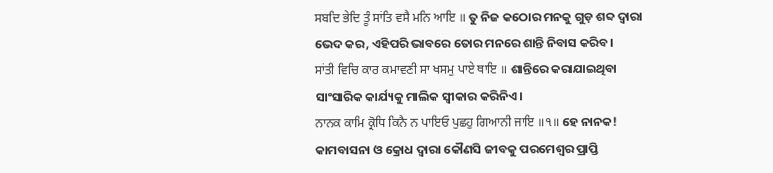ਸਬਦਿ ਭੇਦਿ ਤੂੰ ਸਾਂਤਿ ਵਸੈ ਮਨਿ ਆਇ ॥ ତୁ ନିଜ କଠୋର ମନକୁ ଗୁଡ଼ ଶବ୍ଦ ଦ୍ଵାରା ଭେଦ କର, ଏହିପରି ଭାବରେ ତୋର ମନରେ ଶାନ୍ତି ନିବାସ କରିବ।
ਸਾਂਤੀ ਵਿਚਿ ਕਾਰ ਕਮਾਵਣੀ ਸਾ ਖਸਮੁ ਪਾਏ ਥਾਇ ॥ ଶାନ୍ତିରେ କରାଯାଇଥିବା ସାଂସାରିକ କାର୍ଯ୍ୟକୁ ମାଲିକ ସ୍ଵୀକାର କରିନିଏ।
ਨਾਨਕ ਕਾਮਿ ਕ੍ਰੋਧਿ ਕਿਨੈ ਨ ਪਾਇਓ ਪੁਛਹੁ ਗਿਆਨੀ ਜਾਇ ॥੧॥ ହେ ନାନକ! କାମବାସନା ଓ କ୍ରୋଧ ଦ୍ଵାରା କୌଣସି ଜୀବକୁ ପରମେଶ୍ଵର ପ୍ରାପ୍ତି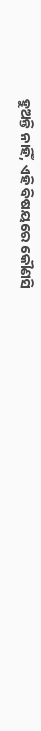ହୁଅନ୍ତି ନାହିଁ, ଏହି ବିଷୟରେ କୌଣସି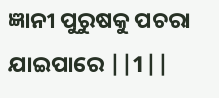ଜ୍ଞାନୀ ପୁରୁଷକୁ ପଚରା ଯାଇପାରେ ||1||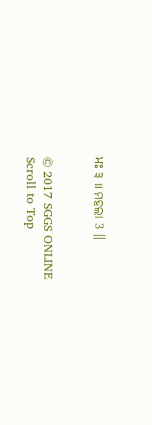ਮਃ ੩ ॥ ମହଲା 3 ॥


© 2017 SGGS ONLINE
Scroll to Top